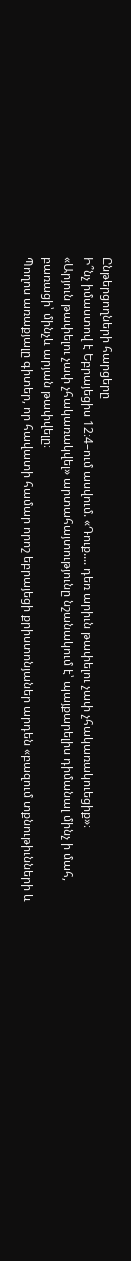Ընթերցողների հարցերը
Ի՞նչ իմաստով է Եբրայեցիս 12։4–ում ասվում. «Դուք.... դեռ արիւն թափելու չափ չհակառակուեցիք»։
«Արյուն թափելու չափ չհակառակվել» արտահայտությունը նշանակում է՝ պայքարելիս դիմանալ մինչ ի մահ, բառացի՝ մինչև արյան թափվելը։
Պողոս առաքյալը գիտեր, որ հավատի համար որոշ եբրայեցի քրիստոնյաներ արդեն «բազում տքնութիւնների և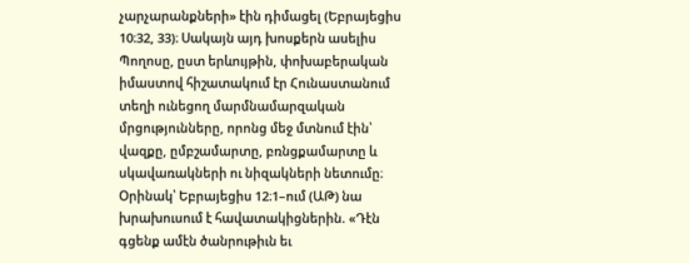չարչարանքների» էին դիմացել (Եբրայեցիս 10։32, 33)։ Սակայն այդ խոսքերն ասելիս Պողոսը, ըստ երևույթին, փոխաբերական իմաստով հիշատակում էր Հունաստանում տեղի ունեցող մարմնամարզական մրցությունները, որոնց մեջ մտնում էին՝ վազքը, ըմբշամարտը, բռնցքամարտը և սկավառակների ու նիզակների նետումը։ Օրինակ՝ Եբրայեցիս 12։1–ում (ԱԹ) նա խրախուսում է հավատակիցներին. «Դէն գցենք ամէն ծանրութիւն եւ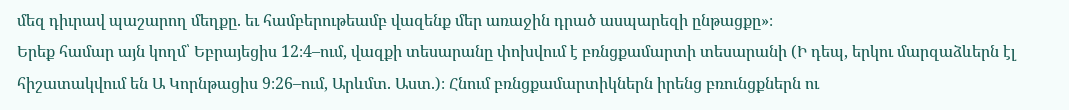մեզ դիւրավ պաշարող մեղքը. եւ համբերութեամբ վազենք մեր առաջին դրած ասպարեզի ընթացքը»։
Երեք համար այն կողմ՝ Եբրայեցիս 12։4–ում, վազքի տեսարանը փոխվում է բռնցքամարտի տեսարանի (Ի դեպ, երկու մարզաձևերն էլ հիշատակվում են Ա Կորնթացիս 9։26–ում, Արևմտ. Աստ.)։ Հնում բռնցքամարտիկներն իրենց բռունցքներն ու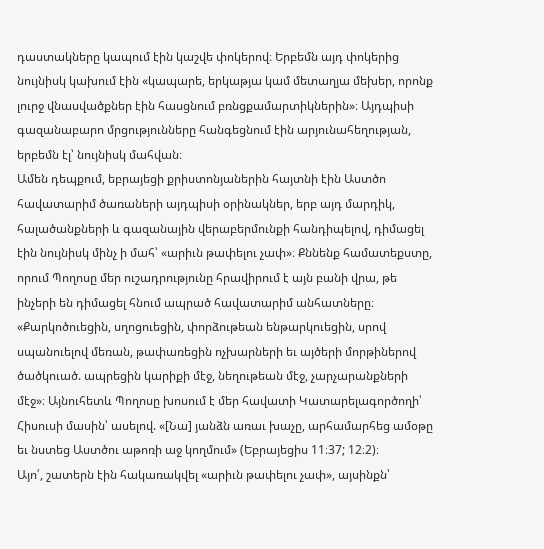դաստակները կապում էին կաշվե փոկերով։ Երբեմն այդ փոկերից նույնիսկ կախում էին «կապարե, երկաթյա կամ մետաղյա մեխեր, որոնք լուրջ վնասվածքներ էին հասցնում բռնցքամարտիկներին»։ Այդպիսի գազանաբարո մրցությունները հանգեցնում էին արյունահեղության, երբեմն էլ՝ նույնիսկ մահվան։
Ամեն դեպքում, եբրայեցի քրիստոնյաներին հայտնի էին Աստծո հավատարիմ ծառաների այդպիսի օրինակներ, երբ այդ մարդիկ, հալածանքների և գազանային վերաբերմունքի հանդիպելով, դիմացել էին նույնիսկ մինչ ի մահ՝ «արիւն թափելու չափ»։ Քննենք համատեքստը, որում Պողոսը մեր ուշադրությունը հրավիրում է այն բանի վրա, թե ինչերի են դիմացել հնում ապրած հավատարիմ անհատները։
«Քարկոծուեցին, սղոցուեցին, փորձութեան ենթարկուեցին, սրով սպանուելով մեռան, թափառեցին ոչխարների եւ այծերի մորթիներով ծածկուած. ապրեցին կարիքի մէջ, նեղութեան մէջ, չարչարանքների մէջ»։ Այնուհետև Պողոսը խոսում է մեր հավատի Կատարելագործողի՝ Հիսուսի մասին՝ ասելով. «[Նա] յանձն առաւ խաչը, արհամարհեց ամօթը եւ նստեց Աստծու աթոռի աջ կողմում» (Եբրայեցիս 11։37; 12։2)։
Այո՛, շատերն էին հակառակվել «արիւն թափելու չափ», այսինքն՝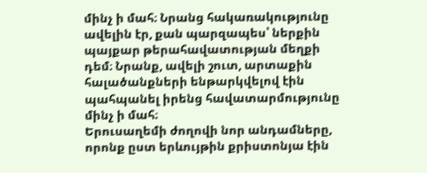մինչ ի մահ։ Նրանց հակառակությունը ավելին էր, քան պարզապես՝ ներքին պայքար թերահավատության մեղքի դեմ։ Նրանք, ավելի շուտ, արտաքին հալածանքների ենթարկվելով էին պահպանել իրենց հավատարմությունը մինչ ի մահ։
Երուսաղեմի ժողովի նոր անդամները, որոնք ըստ երևույթին քրիստոնյա էին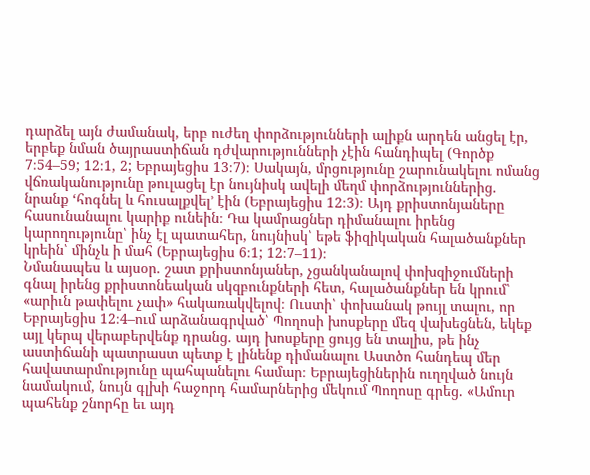դարձել այն ժամանակ, երբ ուժեղ փորձությունների ալիքն արդեն անցել էր, երբեք նման ծայրաստիճան դժվարությունների չէին հանդիպել (Գործք 7։54–59; 12։1, 2; Եբրայեցիս 13։7)։ Սակայն, մրցությունը շարունակելու ոմանց վճռականությունը թուլացել էր նույնիսկ ավելի մեղմ փորձություններից. նրանք ‘հոգնել և հուսալքվել’ էին (Եբրայեցիս 12։3)։ Այդ քրիստոնյաները հասունանալու կարիք ունեին։ Դա կամրացներ դիմանալու իրենց կարողությունը՝ ինչ էլ պատահեր, նույնիսկ՝ եթե ֆիզիկական հալածանքներ կրեին՝ մինչև ի մահ (Եբրայեցիս 6։1; 12։7–11)։
Նմանապես և այսօր. շատ քրիստոնյաներ, չցանկանալով փոխզիջումների գնալ իրենց քրիստոնեական սկզբունքների հետ, հալածանքներ են կրում՝ «արիւն թափելու չափ» հակառակվելով։ Ուստի՝ փոխանակ թույլ տալու, որ Եբրայեցիս 12։4–ում արձանագրված՝ Պողոսի խոսքերը մեզ վախեցնեն, եկեք այլ կերպ վերաբերվենք դրանց. այդ խոսքերը ցույց են տալիս, թե ինչ աստիճանի պատրաստ պետք է լինենք դիմանալու Աստծո հանդեպ մեր հավատարմությունը պահպանելու համար։ Եբրայեցիներին ուղղված նույն նամակում, նույն գլխի հաջորդ համարներից մեկում Պողոսը գրեց. «Ամուր պահենք շնորհը եւ այդ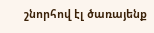շնորհով էլ ծառայենք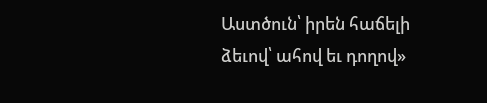Աստծուն՝ իրեն հաճելի ձեւով՝ ահով եւ դողով»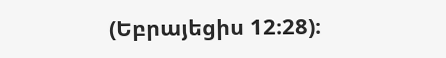(Եբրայեցիս 12։28)։